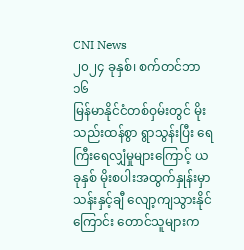CNI News
၂၀၂၄ ခုနှစ်၊ စက်တင်ဘာ ၁၆
မြန်မာနိုင်ငံတစ်ဝှမ်းတွင် မိုးသည်းထန်စွာ ရွာသွန်းပြီး ရေကြီးရေလျှံမှုများကြောင့် ယခုနှစ် မိုးစပါးအထွက်နှုန်းမှာ သန်းနှင့်ချီ လျော့ကျသွားနိုင်ကြောင်း တောင်သူများက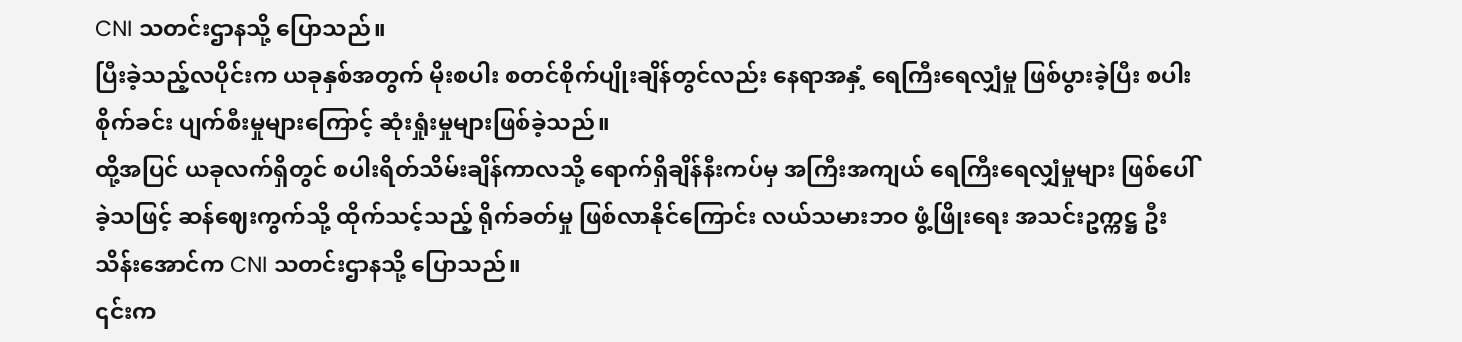CNI သတင်းဌာနသို့ ပြောသည်။
ပြီးခဲ့သည့်လပိုင်းက ယခုနှစ်အတွက် မိုးစပါး စတင်စိုက်ပျိုးချိန်တွင်လည်း နေရာအနှံ့ ရေကြီးရေလျှံမှု ဖြစ်ပွားခဲ့ပြီး စပါးစိုက်ခင်း ပျက်စီးမှုများကြောင့် ဆုံးရှုံးမှုများဖြစ်ခဲ့သည်။
ထို့အပြင် ယခုလက်ရှိတွင် စပါးရိတ်သိမ်းချိန်ကာလသို့ ရောက်ရှိချိန်နီးကပ်မှ အကြီးအကျယ် ရေကြီးရေလျှံမှုများ ဖြစ်ပေါ်ခဲ့သဖြင့် ဆန်ဈေးကွက်သို့ ထိုက်သင့်သည့် ရိုက်ခတ်မှု ဖြစ်လာနိုင်ကြောင်း လယ်သမားဘဝ ဖွံ့ဖြိုးရေး အသင်းဥက္ကဋ္ဌ ဦးသိန်းအောင်က CNI သတင်းဌာနသို့ ပြောသည်။
၎င်းက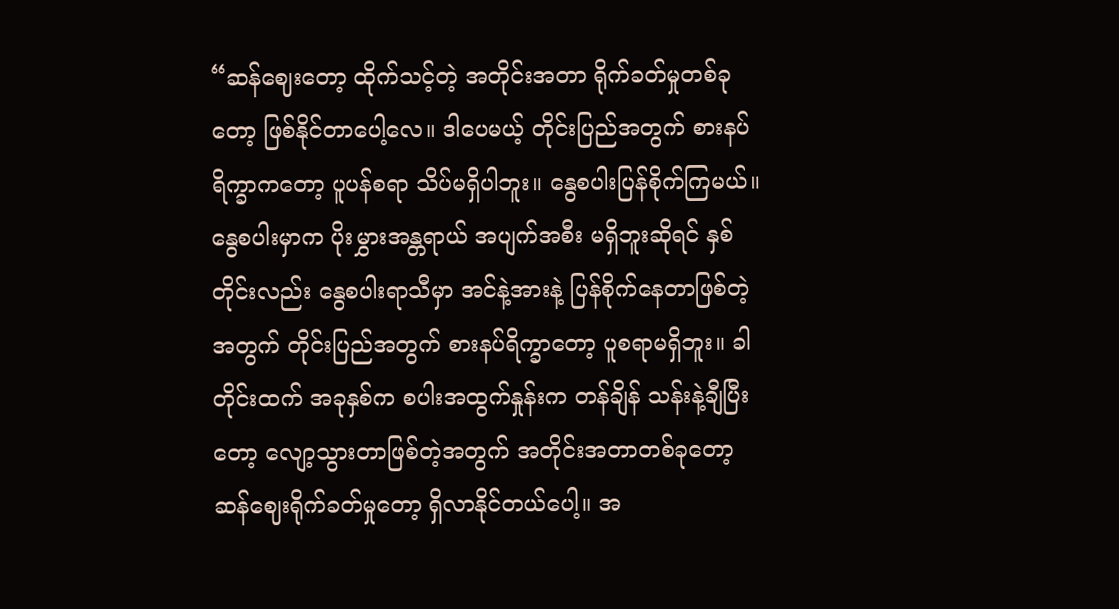“ဆန်ဈေးတော့ ထိုက်သင့်တဲ့ အတိုင်းအတာ ရိုက်ခတ်မှုတစ်ခုတော့ ဖြစ်နိုင်တာပေါ့လေ။ ဒါပေမယ့် တိုင်းပြည်အတွက် စားနပ်ရိက္ခာကတော့ ပူပန်စရာ သိပ်မရှိပါဘူး။ နွေစပါးပြန်စိုက်ကြမယ်။ နွေစပါးမှာက ပိုးမွှားအန္တရာယ် အပျက်အစီး မရှိဘူးဆိုရင် နှစ်တိုင်းလည်း နွေစပါးရာသီမှာ အင်နဲ့အားနဲ့ ပြန်စိုက်နေတာဖြစ်တဲ့ အတွက် တိုင်းပြည်အတွက် စားနပ်ရိက္ခာတော့ ပူစရာမရှိဘူး။ ခါတိုင်းထက် အခုနှစ်က စပါးအထွက်နှုန်းက တန်ချိန် သန်းနဲ့ချီပြီးတော့ လျော့သွားတာဖြစ်တဲ့အတွက် အတိုင်းအတာတစ်ခုတော့ ဆန်ဈေးရိုက်ခတ်မှုတော့ ရှိလာနိုင်တယ်ပေါ့။ အ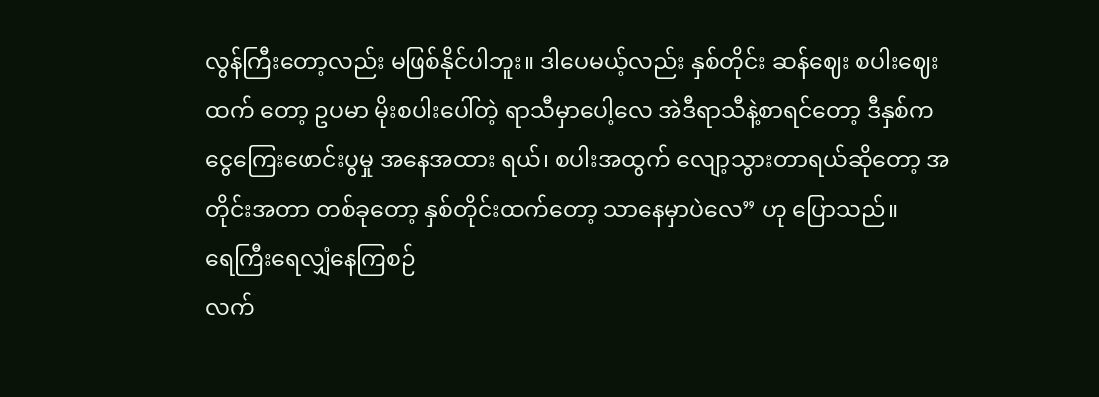လွန်ကြီးတော့လည်း မဖြစ်နိုင်ပါဘူး။ ဒါပေမယ့်လည်း နှစ်တိုင်း ဆန်ဈေး စပါးဈေးထက် တော့ ဥပမာ မိုးစပါးပေါ်တဲ့ ရာသီမှာပေါ့လေ အဲဒီရာသီနဲ့စာရင်တော့ ဒီနှစ်က ငွေကြေးဖောင်းပွမှု အနေအထား ရယ်၊ စပါးအထွက် လျော့သွားတာရယ်ဆိုတော့ အတိုင်းအတာ တစ်ခုတော့ နှစ်တိုင်းထက်တော့ သာနေမှာပဲလေ” ဟု ပြောသည်။
ရေကြီးရေလျှံနေကြစဉ်
လက်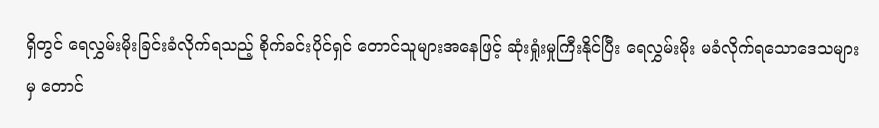ရှိတွင် ရေလွှမ်းမိုးခြင်းခံလိုက်ရသည့် စိုက်ခင်းပိုင်ရှင် တောင်သူများအနေဖြင့် ဆုံးရှုံးမှုကြီးနိုင်ပြီး ရေလွှမ်းမိုး မခံလိုက်ရသောဒေသများမှ တောင်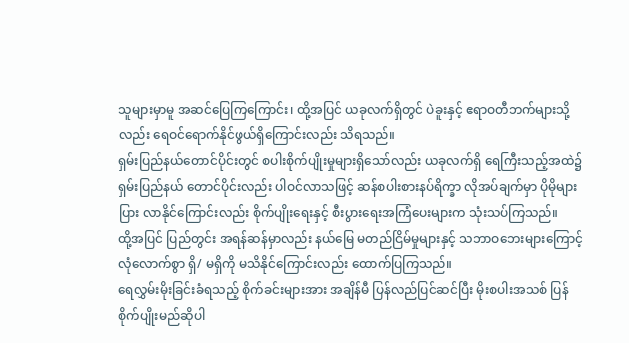သူများမှာမူ အဆင်ပြေကြကြောင်း၊ ထို့အပြင် ယခုလက်ရှိတွင် ပဲခူးနှင့် ဧရာဝတီဘက်များသို့လည်း ရေဝင်ရောက်နိုင်ဖွယ်ရှိကြောင်းလည်း သိရသည်။
ရှမ်းပြည်နယ်တောင်ပိုင်းတွင် စပါးစိုက်ပျိုးမှုများရှိသော်လည်း ယခုလက်ရှိ ရေကြီးသည့်အထဲ၌ ရှမ်းပြည်နယ် တောင်ပိုင်းလည်း ပါဝင်လာသဖြင့် ဆန်စပါးစားနပ်ရိက္ခာ လိုအပ်ချက်မှာ ပိုမိုများပြား လာနိုင်ကြောင်းလည်း စိုက်ပျိုးရေးနှင့် စီးပွားရေးအကြံပေးများက သုံးသပ်ကြသည်။
ထို့အပြင် ပြည်တွင်း အရန်ဆန်မှာလည်း နယ်မြေ မတည်ငြိမ်မှုများနှင့် သဘာဝဘေးများကြောင့် လုံလောက်စွာ ရှိ/ မရှိကို မသိနိုင်ကြောင်းလည်း ထောက်ပြကြသည်။
ရေလွှမ်းမိုးခြင်းခံရသည့် စိုက်ခင်းများအား အချိန်မီ ပြန်လည်ပြင်ဆင်ပြီး မိုးစပါးအသစ် ပြန်စိုက်ပျိုးမည်ဆိုပါ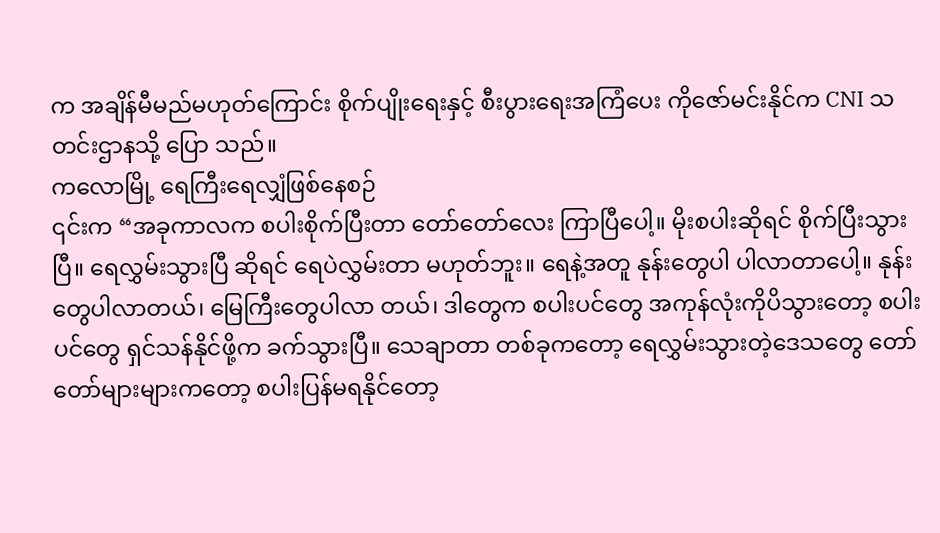က အချိန်မီမည်မဟုတ်ကြောင်း စိုက်ပျိုးရေးနှင့် စီးပွားရေးအကြံပေး ကိုဇော်မင်းနိုင်က CNI သတင်းဌာနသို့ ပြော သည်။
ကလောမြို့ ရေကြီးရေလျှံဖြစ်နေစဉ်
၎င်းက “အခုကာလက စပါးစိုက်ပြီးတာ တော်တော်လေး ကြာပြီပေါ့။ မိုးစပါးဆိုရင် စိုက်ပြီးသွားပြီ။ ရေလွှမ်းသွားပြီ ဆိုရင် ရေပဲလွှမ်းတာ မဟုတ်ဘူး။ ရေနဲ့အတူ နုန်းတွေပါ ပါလာတာပေါ့။ နုန်းတွေပါလာတယ်၊ မြေကြီးတွေပါလာ တယ်၊ ဒါတွေက စပါးပင်တွေ အကုန်လုံးကိုပိသွားတော့ စပါးပင်တွေ ရှင်သန်နိုင်ဖို့က ခက်သွားပြီ။ သေချာတာ တစ်ခုကတော့ ရေလွှမ်းသွားတဲ့ဒေသတွေ တော်တော်များများကတော့ စပါးပြန်မရနိုင်တော့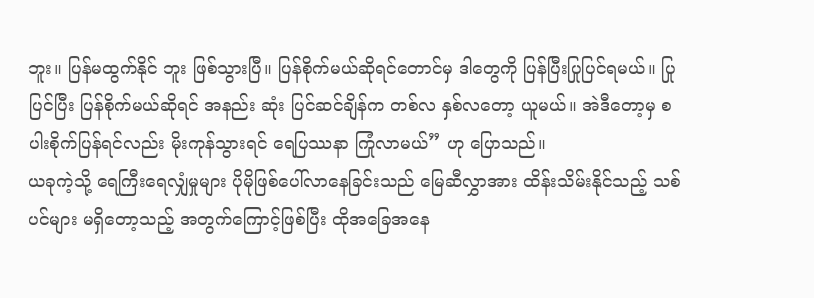ဘူး။ ပြန်မထွက်နိုင် ဘူး ဖြစ်သွားပြီ။ ပြန်စိုက်မယ်ဆိုရင်တောင်မှ ဒါတွေကို ပြန်ပြီးပြုပြင်ရမယ်။ ပြုပြင်ပြီး ပြန်စိုက်မယ်ဆိုရင် အနည်း ဆုံး ပြင်ဆင်ချိန်က တစ်လ နှစ်လတော့ ယူမယ်။ အဲဒီတော့မှ စပါးစိုက်ပြန်ရင်လည်း မိုးကုန်သွားရင် ရေပြဿနာ ကြုံလာမယ်” ဟု ပြောသည်။
ယခုကဲ့သို့ ရေကြီးရေလျှံမှုများ ပိုမိုဖြစ်ပေါ်လာနေခြင်းသည် မြေဆီလွှာအား ထိန်းသိမ်းနိုင်သည့် သစ်ပင်များ မရှိတော့သည့် အတွက်ကြောင့်ဖြစ်ပြီး ထိုအခြေအနေ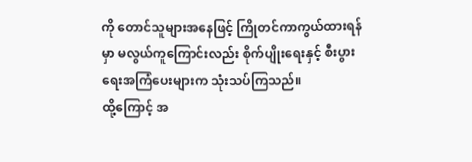ကို တောင်သူများအနေဖြင့် ကြိုတင်ကာကွယ်ထားရန်မှာ မလွယ်ကူကြောင်းလည်း စိုက်ပျိုးရေးနှင့် စီးပွားရေးအကြံပေးများက သုံးသပ်ကြသည်။
ထို့ကြောင့် အ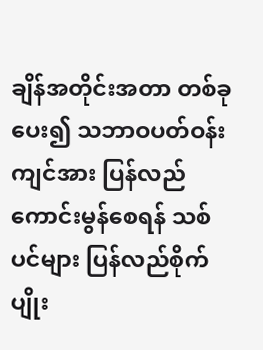ချိန်အတိုင်းအတာ တစ်ခုပေး၍ သဘာဝပတ်ဝန်းကျင်အား ပြန်လည်ကောင်းမွန်စေရန် သစ်ပင်များ ပြန်လည်စိုက်ပျိုး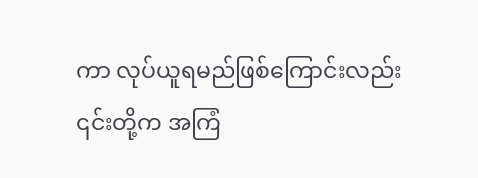ကာ လုပ်ယူရမည်ဖြစ်ကြောင်းလည်း ၎င်းတို့က အကြံ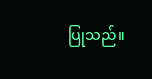ပြုသည်။